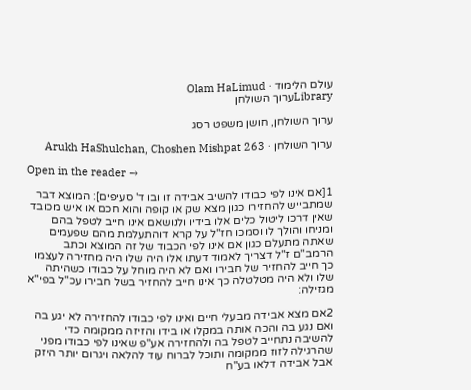עולם הלימוד · Olam HaLimud
Libraryערוך השולחן

ערוך השולחן, חושן משפט רסג

ערוך השולחן · Arukh HaShulchan, Choshen Mishpat 263

Open in the reader →

1[אם אינו לפי כבודו להשיב אבידה זו ובו ד' סעיפים]: המוצא דבר שמתבייש להחזירו כגון מצא שק או קופה והוא חכם או איש מכובד שאין דרכו ליטול כלים אלו בידיו ולנושאם אינו חייב לטפל בהם ומניחו והולך לו וסמכו חז"ל על קרא דוהתעלמת מהם שפעמים שאתה מתעלם כגון אם אינו לפי הכבוד של זה המוצא וכתב הרמב"ם ז"ל דצריך לאמוד דעתו אלו היה שלו היה מחזירה לעצמו כך חייב להחזיר של חבירו ואם לא היה מוחל על כבודו כשהיתה שלו ולא היה מטלטלה כך אינו חייב להחזיר בשל חבירו עכ"ל בפי"א מגזילה:

2אם מצא אבידה מבעלי חיים ואינו לפי כבודו להחזירה לא יגע בה ואם נגע בה והכה אותה במקלו או בידו והזיזה ממקומה כדי להשיבה נתחייב לטפל בה ולהחזירה אע"פ שאינו לפי כבודו מפני שהרגילה לזוז ממקומה ותוכל לברוח עוד להלאה ויגרום יותר היזק אבל אבידה דלאו בע"ח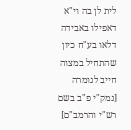לית לן בה וי"א דאפילו באבידה דלאו בע"ח כיון שהתחיל במצוה חייב לגומרה [נמק"י פ"ב בשם רש"י והרמב"ם]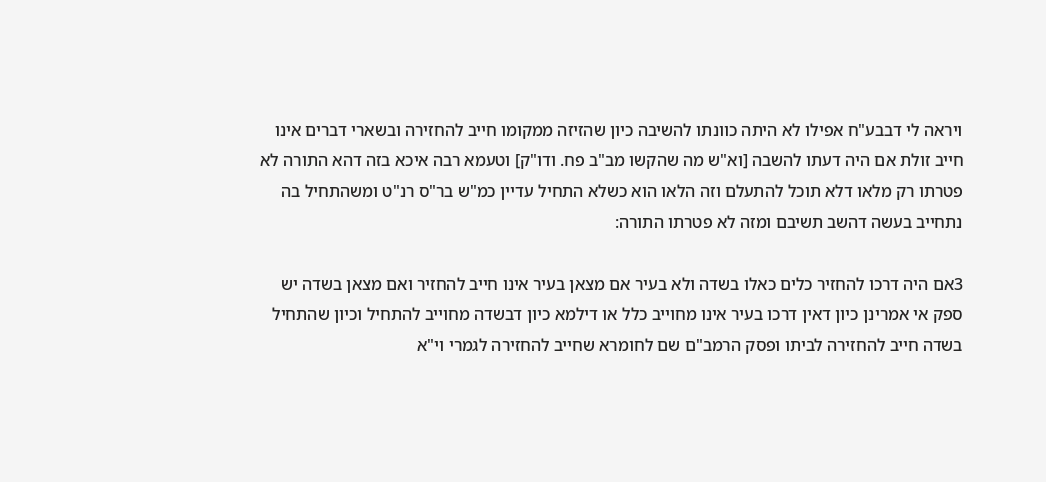ויראה לי דבבע"ח אפילו לא היתה כוונתו להשיבה כיון שהזיזה ממקומו חייב להחזירה ובשארי דברים אינו חייב זולת אם היה דעתו להשבה [וא"ש מה שהקשו מב"ב פח. ודו"ק] וטעמא רבה איכא בזה דהא התורה לא פטרתו רק מלאו דלא תוכל להתעלם וזה הלאו הוא כשלא התחיל עדיין כמ"ש בר"ס רנ"ט ומשהתחיל בה נתחייב בעשה דהשב תשיבם ומזה לא פטרתו התורה:

3אם היה דרכו להחזיר כלים כאלו בשדה ולא בעיר אם מצאן בעיר אינו חייב להחזיר ואם מצאן בשדה יש ספק אי אמרינן כיון דאין דרכו בעיר אינו מחוייב כלל או דילמא כיון דבשדה מחוייב להתחיל וכיון שהתחיל בשדה חייב להחזירה לביתו ופסק הרמב"ם שם לחומרא שחייב להחזירה לגמרי וי"א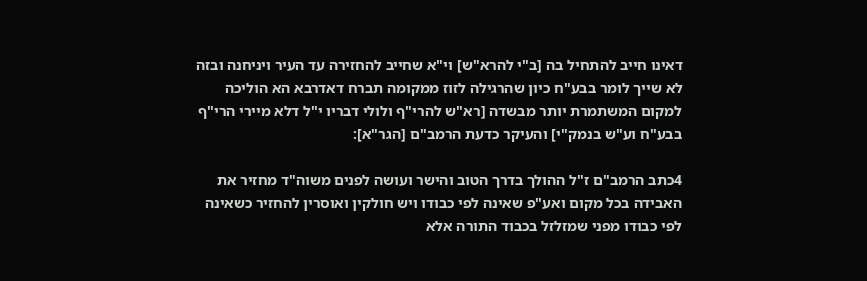דאינו חייב להתחיל בה [ב"י להרא"ש] וי"א שחייב להחזירה עד העיר ויניחנה ובזה לא שייך לומר בבע"ח כיון שהרגילה לזוז ממקומה תברח דאדרבא הא הוליכה למקום המשתמרת יותר מבשדה [רא"ש להרי"ף ולולי דבריו י"ל דלא מיירי הרי"ף בבע"ח וע"ש בנמק"י] והעיקר כדעת הרמב"ם [הגר"א]:

4כתב הרמב"ם ז"ל ההולך בדרך הטוב והישר ועושה לפנים משוה"ד מחזיר את האבידה בכל מקום ואע"פ שאינה לפי כבודו ויש חולקין ואוסרין להחזיר כשאינה לפי כבודו מפני שמזלזל בכבוד התורה אלא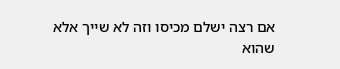אם רצה ישלם מכיסו וזה לא שייך אלא שהוא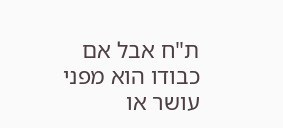ת"ח אבל אם כבודו הוא מפני עושר או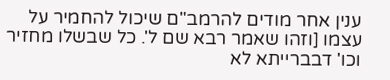ענין אחר מודים להרמב"ם שיכול להחמיר על עצמו [וזהו שאמר רבא שם ל'. כל שבשלו מחזיר וכו' דבברייתא לא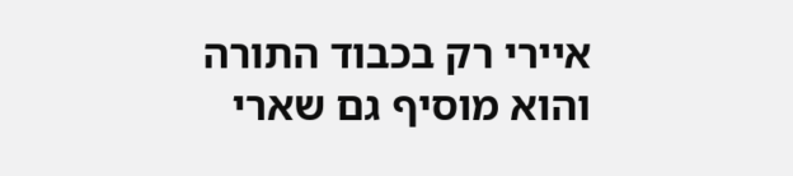איירי רק בכבוד התורה והוא מוסיף גם שארי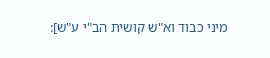מיני כבוד וא"ש קושית הב"י ע"ש]: